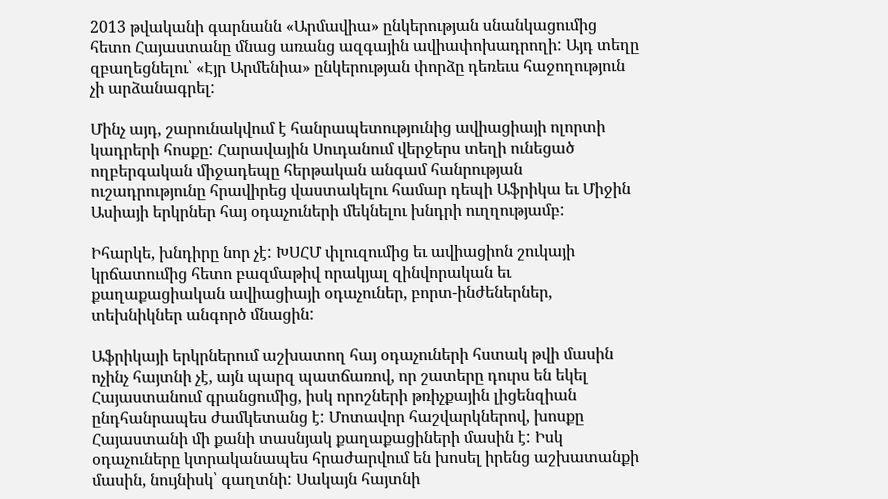2013 թվականի գարնանն «Արմավիա» ընկերության սնանկացումից հետո Հայաստանը մնաց առանց ազգային ավիափոխադրողի: Այդ տեղը զբաղեցնելու՝ «Էյր Արմենիա» ընկերության փորձը դեռեւս հաջողություն չի արձանագրել:

Մինչ այդ, շարունակվում է հանրապետությունից ավիացիայի ոլորտի կադրերի հոսքը: Հարավային Սուդանում վերջերս տեղի ունեցած ողբերգական միջադեպը հերթական անգամ հանրության ուշադրությունը հրավիրեց վաստակելու համար դեպի Աֆրիկա եւ Միջին Ասիայի երկրներ հայ օդաչուների մեկնելու խնդրի ուղղությամբ:

Իհարկե, խնդիրը նոր չէ: ԽՍՀՄ փլուզումից եւ ավիացիոն շուկայի կրճատումից հետո բազմաթիվ որակյալ զինվորական եւ քաղաքացիական ավիացիայի օդաչուներ, բորտ-ինժեներներ, տեխնիկներ անգործ մնացին:

Աֆրիկայի երկրներում աշխատող հայ օդաչուների հստակ թվի մասին ոչինչ հայտնի չէ, այն պարզ պատճառով, որ շատերը դուրս են եկել Հայաստանում գրանցումից, իսկ որոշների թռիչքային լիցենզիան ընդհանրապես ժամկետանց է: Մոտավոր հաշվարկներով, խոսքը Հայաստանի մի քանի տասնյակ քաղաքացիների մասին է: Իսկ օդաչուները կտրականապես հրաժարվում են խոսել իրենց աշխատանքի մասին, նույնիսկ՝ գաղտնի: Սակայն հայտնի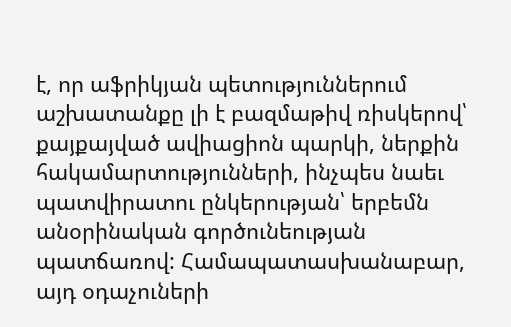է, որ աֆրիկյան պետություններում աշխատանքը լի է բազմաթիվ ռիսկերով՝ քայքայված ավիացիոն պարկի, ներքին հակամարտությունների, ինչպես նաեւ պատվիրատու ընկերության՝ երբեմն անօրինական գործունեության պատճառով: Համապատասխանաբար, այդ օդաչուների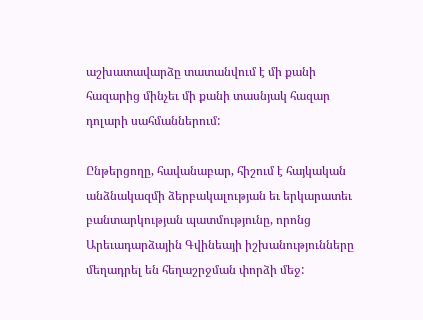աշխատավարձը տատանվում է մի քանի հազարից մինչեւ մի քանի տասնյակ հազար դոլարի սահմաններում:

Ընթերցողը, հավանաբար, հիշում է հայկական անձնակազմի ձերբակալության եւ երկարատեւ բանտարկության պատմությունը, որոնց Արեւադարձային Գվինեայի իշխանությունները մեղադրել են հեղաշրջման փորձի մեջ: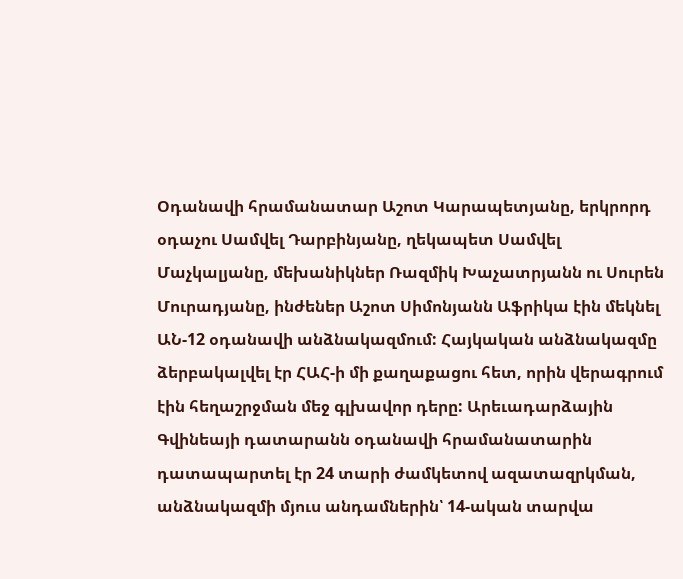Օդանավի հրամանատար Աշոտ Կարապետյանը, երկրորդ օդաչու Սամվել Դարբինյանը, ղեկապետ Սամվել Մաչկալյանը, մեխանիկներ Ռազմիկ Խաչատրյանն ու Սուրեն Մուրադյանը, ինժեներ Աշոտ Սիմոնյանն Աֆրիկա էին մեկնել ԱՆ-12 օդանավի անձնակազմում: Հայկական անձնակազմը ձերբակալվել էր ՀԱՀ-ի մի քաղաքացու հետ, որին վերագրում էին հեղաշրջման մեջ գլխավոր դերը: Արեւադարձային Գվինեայի դատարանն օդանավի հրամանատարին դատապարտել էր 24 տարի ժամկետով ազատազրկման, անձնակազմի մյուս անդամներին՝ 14-ական տարվա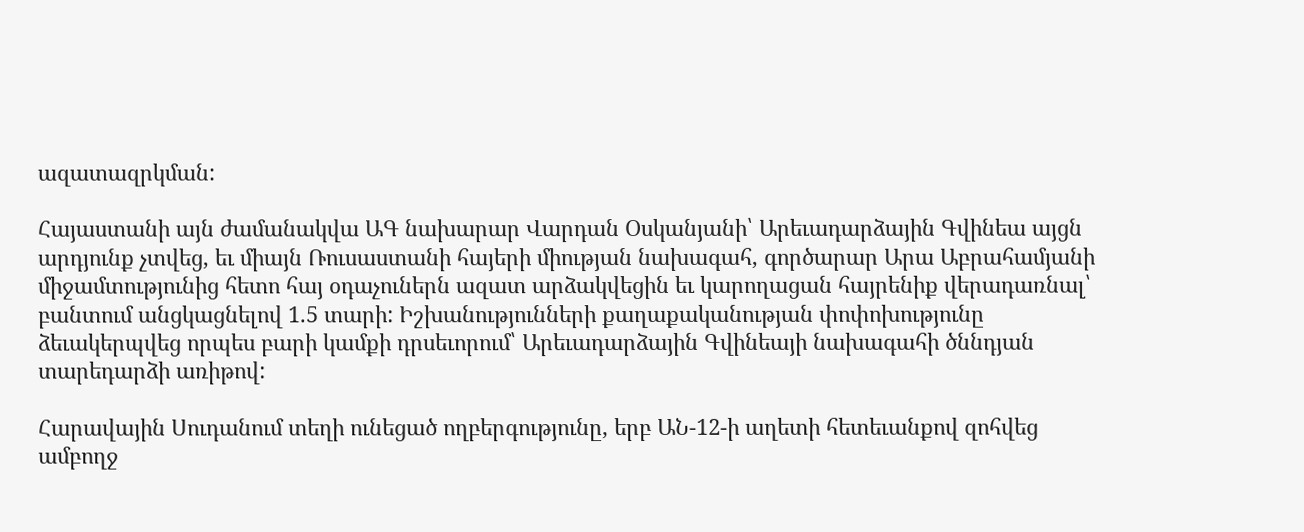ազատազրկման:

Հայաստանի այն ժամանակվա ԱԳ նախարար Վարդան Օսկանյանի՝ Արեւադարձային Գվինեա այցն արդյունք չտվեց, եւ միայն Ռուսաստանի հայերի միության նախագահ, գործարար Արա Աբրահամյանի միջամտությունից հետո հայ օդաչուներն ազատ արձակվեցին եւ կարողացան հայրենիք վերադառնալ՝ բանտում անցկացնելով 1.5 տարի: Իշխանությունների քաղաքականության փոփոխությունը ձեւակերպվեց որպես բարի կամքի դրսեւորում՝ Արեւադարձային Գվինեայի նախագահի ծննդյան տարեդարձի առիթով:

Հարավային Սուդանում տեղի ունեցած ողբերգությունը, երբ ԱՆ-12-ի աղետի հետեւանքով զոհվեց ամբողջ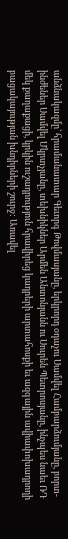անձնակազմը՝ հրամանատար Գեւորգ Թովմասյանը, երկրորդ օդաչու Սամվել Համբարձումյանը, բորտ-ինժեներ Սամվել Մկրտչյանը, տեխնիկներ Արմեն Անտոնյանն ու Սուրեն Պետրոսյանը, ինչպես նաեւ ՌԴ մեկ քաղաքացի, կրկին ուշադրություն հրավիրեց կադրերի արտահոսքի եւ ազգային ավիափոխադրողի բացակայության խնդիրների շուրջ: Առավել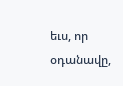եւս, որ օդանավը,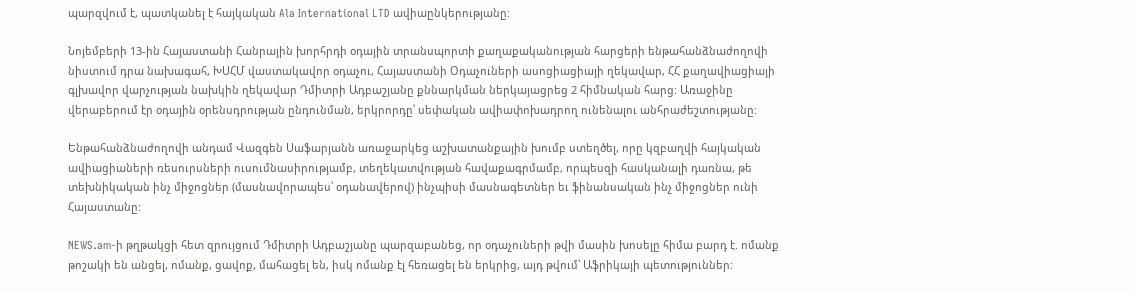պարզվում է, պատկանել է հայկական Ala International LTD ավիաընկերությանը:

Նոյեմբերի 13-ին Հայաստանի Հանրային խորհրդի օդային տրանսպորտի քաղաքականության հարցերի ենթահանձնաժողովի նիստում դրա նախագահ, ԽՍՀՄ վաստակավոր օդաչու, Հայաստանի Օդաչուների ասոցիացիայի ղեկավար, ՀՀ քաղավիացիայի գլխավոր վարչության նախկին ղեկավար Դմիտրի Ադբաշյանը քննարկման ներկայացրեց 2 հիմնական հարց: Առաջինը վերաբերում էր օդային օրենսդրության ընդունման, երկրորդը՝ սեփական ավիափոխադրող ունենալու անհրաժեշտությանը:

Ենթահանձնաժողովի անդամ Վազգեն Սաֆարյանն առաջարկեց աշխատանքային խումբ ստեղծել, որը կզբաղվի հայկական ավիացիաների ռեսուրսների ուսումնասիրությամբ, տեղեկատվության հավաքագրմամբ, որպեսզի հասկանալի դառնա, թե տեխնիկական ինչ միջոցներ (մասնավորապես՝ օդանավերով) ինչպիսի մասնագետներ եւ ֆինանսական ինչ միջոցներ ունի Հայաստանը:

NEWS.am-ի թղթակցի հետ զրույցում Դմիտրի Ադբաշյանը պարզաբանեց, որ օդաչուների թվի մասին խոսելը հիմա բարդ է. ոմանք թոշակի են անցել, ոմանք, ցավոք, մահացել են, իսկ ոմանք էլ հեռացել են երկրից, այդ թվում՝ Աֆրիկայի պետություններ: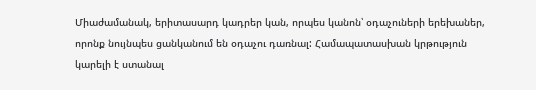Միաժամանակ, երիտասարդ կադրեր կան, որպես կանոն՝ օդաչուների երեխաներ, որոնք նույնպես ցանկանում են օդաչու դառնալ: Համապատասխան կրթություն կարելի է ստանալ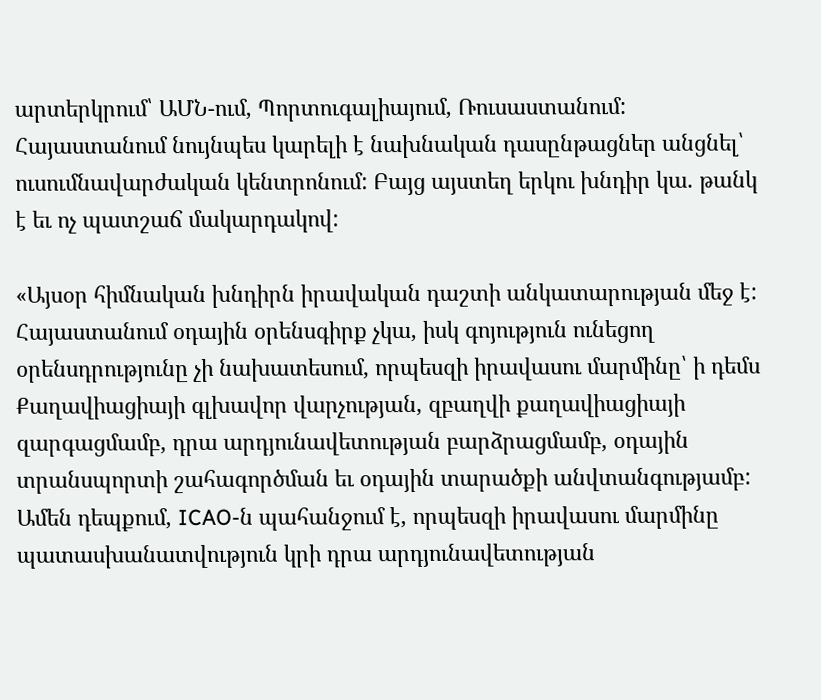արտերկրում՝ ԱՄՆ-ում, Պորտուգալիայում, Ռուսաստանում: Հայաստանում նույնպես կարելի է նախնական դասընթացներ անցնել՝ ուսումնավարժական կենտրոնում: Բայց այստեղ երկու խնդիր կա. թանկ է եւ ոչ պատշաճ մակարդակով:

«Այսօր հիմնական խնդիրն իրավական դաշտի անկատարության մեջ է: Հայաստանում օդային օրենսգիրք չկա, իսկ գոյություն ունեցող օրենսդրությունը չի նախատեսում, որպեսզի իրավասու մարմինը՝ ի դեմս Քաղավիացիայի գլխավոր վարչության, զբաղվի քաղավիացիայի զարգացմամբ, դրա արդյունավետության բարձրացմամբ, օդային տրանսպորտի շահագործման եւ օդային տարածքի անվտանգությամբ: Ամեն դեպքում, ICAO-ն պահանջում է, որպեսզի իրավասու մարմինը պատասխանատվություն կրի դրա արդյունավետության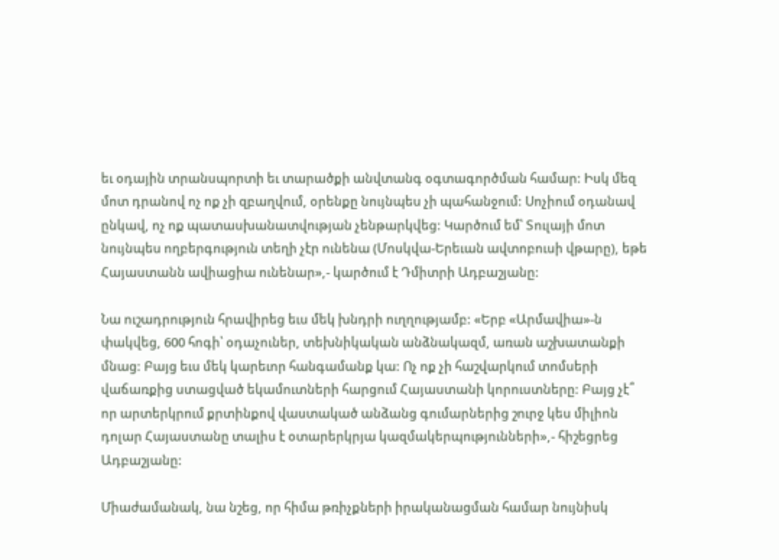եւ օդային տրանսպորտի եւ տարածքի անվտանգ օգտագործման համար: Իսկ մեզ մոտ դրանով ոչ ոք չի զբաղվում, օրենքը նույնպես չի պահանջում: Սոչիում օդանավ ընկավ, ոչ ոք պատասխանատվության չենթարկվեց: Կարծում եմ՝ Տուլայի մոտ նույնպես ողբերգություն տեղի չէր ունենա (Մոսկվա-Երեւան ավտոբուսի վթարը), եթե Հայաստանն ավիացիա ունենար»,- կարծում է Դմիտրի Ադբաշյանը:

Նա ուշադրություն հրավիրեց եւս մեկ խնդրի ուղղությամբ: «Երբ «Արմավիա»-ն փակվեց, 600 հոգի՝ օդաչուներ, տեխնիկական անձնակազմ, առան աշխատանքի մնաց: Բայց եւս մեկ կարեւոր հանգամանք կա: Ոչ ոք չի հաշվարկում տոմսերի վաճառքից ստացված եկամուտների հարցում Հայաստանի կորուստները: Բայց չէ՞ որ արտերկրում քրտինքով վաստակած անձանց գումարներից շուրջ կես միլիոն դոլար Հայաստանը տալիս է օտարերկրյա կազմակերպությունների»,- հիշեցրեց Ադբաշյանը:

Միաժամանակ, նա նշեց, որ հիմա թռիչքների իրականացման համար նույնիսկ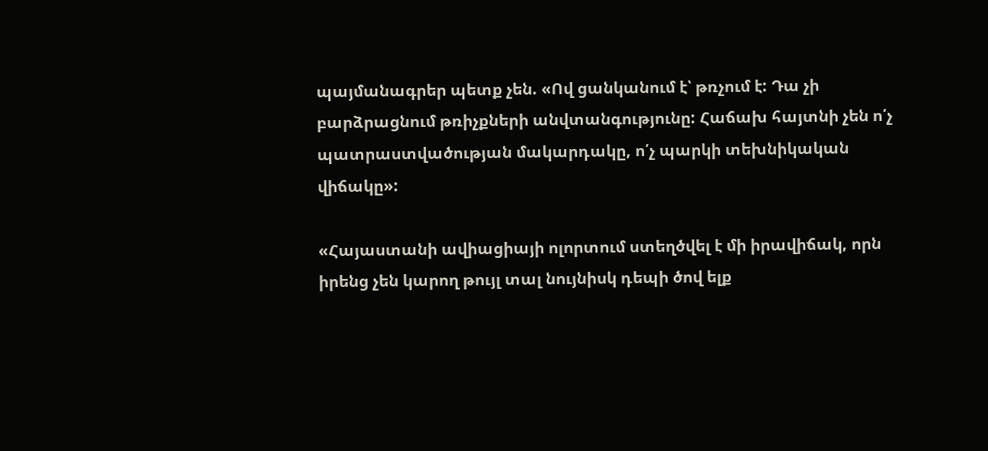պայմանագրեր պետք չեն. «Ով ցանկանում է՝ թռչում է: Դա չի բարձրացնում թռիչքների անվտանգությունը: Հաճախ հայտնի չեն ո՛չ պատրաստվածության մակարդակը, ո՛չ պարկի տեխնիկական վիճակը»:

«Հայաստանի ավիացիայի ոլորտում ստեղծվել է մի իրավիճակ, որն իրենց չեն կարող թույլ տալ նույնիսկ դեպի ծով ելք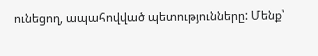ունեցող, ապահովված պետությունները: Մենք՝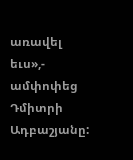առավել եւս»,- ամփոփեց Դմիտրի Ադբաշյանը: